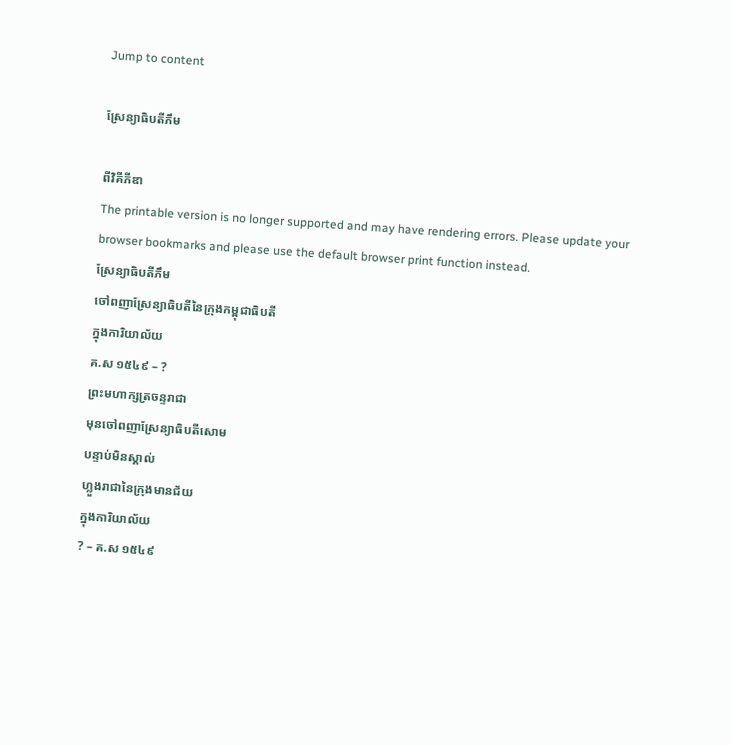Jump to content

ស្រែន្យាធិបតីភឹម

ពីវិគីភីឌា
The printable version is no longer supported and may have rendering errors. Please update your browser bookmarks and please use the default browser print function instead.
ស្រែន្យាធិបតីភឹម
ចៅពញាស្រែន្យាធិបតីនៃក្រុងកម្ពុជាធិបតី
ក្នុងការិយាល័យ
គ.ស ១៥៤៩ – ?
ព្រះមហាក្សត្រចន្ទរាជា
មុនចៅពញាស្រែន្យាធិបតីសោម
បន្ទាប់មិនស្គាល់
ហ្លួងរាជានៃក្រុងមានជ័យ
ក្នុងការិយាល័យ
? – គ.ស ១៥៤៩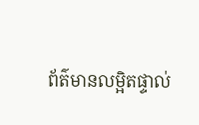ព័ត៌មានលម្អិតផ្ទាល់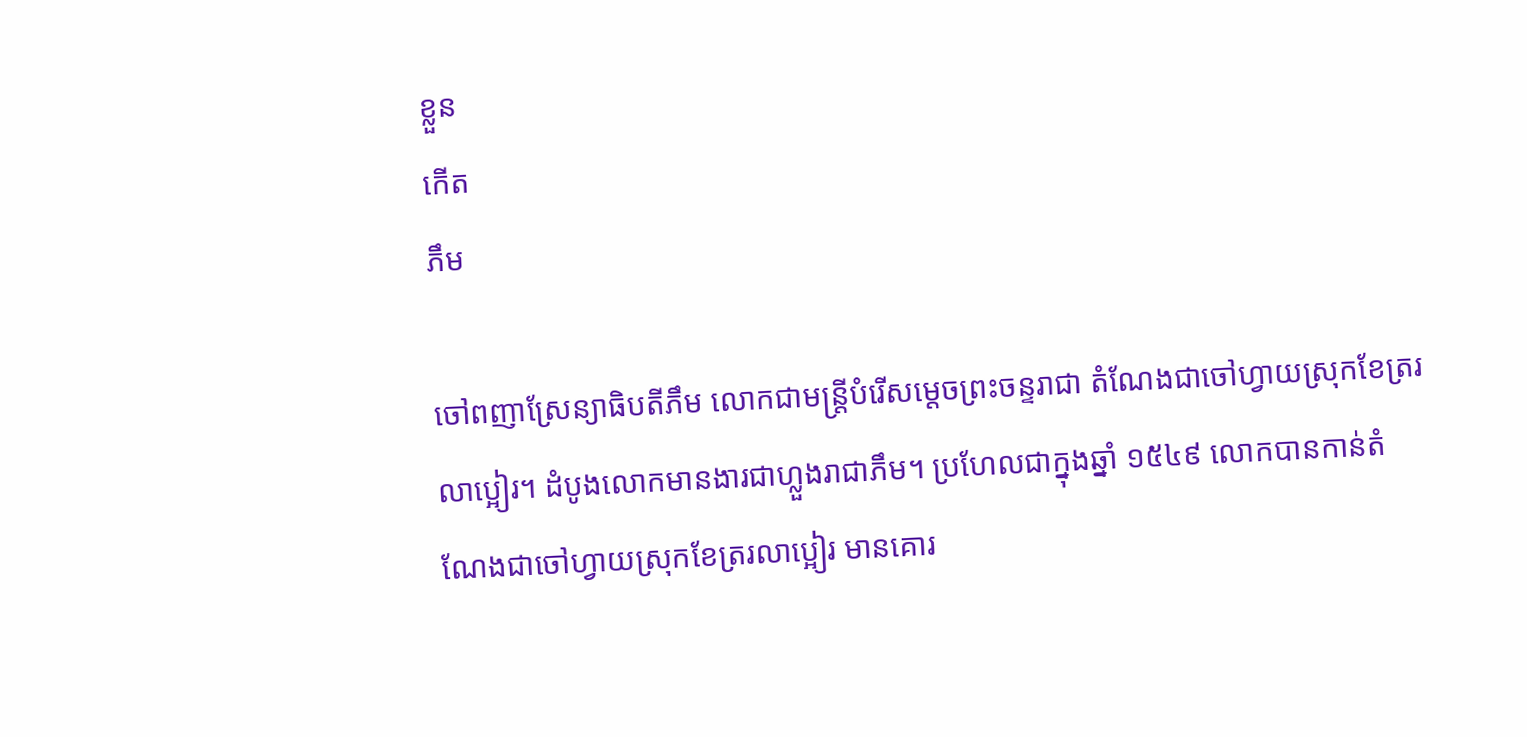ខ្លួន
កើត
ភឹម

ចៅពញាស្រែន្យាធិបតីភឹម លោកជាមន្ត្រីបំរើសម្ដេចព្រះចន្ទរាជា តំណែងជាចៅហ្វាយស្រុកខែត្ររលាប្អៀរ។ ដំបូងលោកមានងារជាហ្លួងរាជាភឹម។ ប្រហែលជាក្នុងឆ្នាំ ១៥៤៩ លោកបានកាន់តំណែងជាចៅហ្វាយស្រុកខែត្ររលាប្អៀរ មានគោរ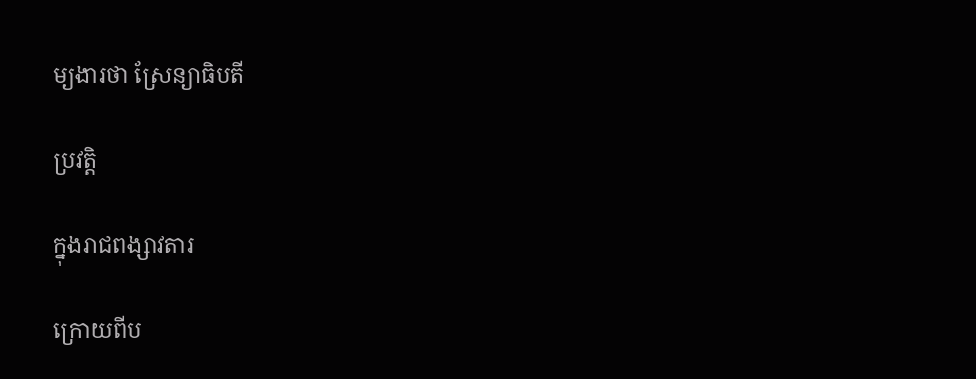ម្យងារថា ស្រែន្យាធិបតី

ប្រវត្តិ

ក្នុងរាជពង្សាវតារ

ក្រោយពីប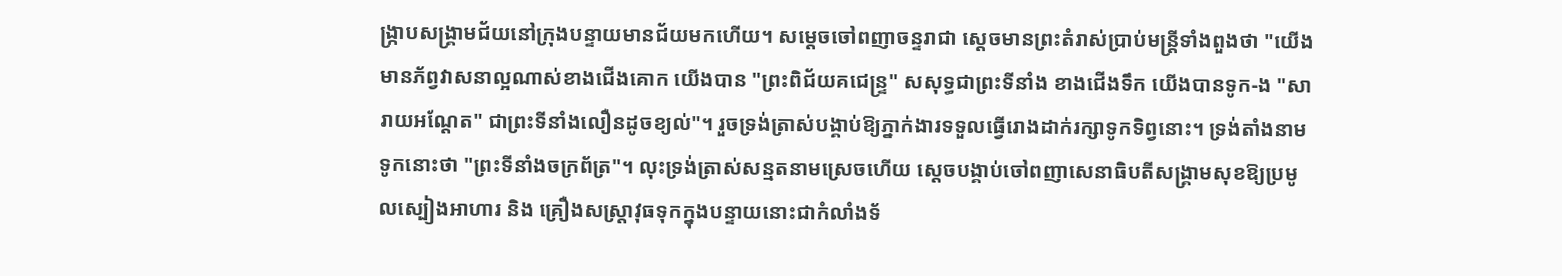ង្ក្រាបសង្គ្រាមជ័យនៅក្រុងបន្ទាយមានជ័យមកហើយ។ សម្ដេចចៅពញាចន្ទរាជា ស្ដេចមានព្រះតំរាស់ប្រាប់មន្ត្រីទាំងពួងថា "យើងមានភ័ព្វវាសនាល្អណាស់ខាងជើងគោក យើងបាន "ព្រះពិជ័យគជេន្ទ្រ" សសុទ្ធជាព្រះទីនាំង ខាងជើងទឹក យើងបានទូក-ង "សារាយអណ្ដែត" ជាព្រះទីនាំងលឿនដូចខ្យល់"។ រួចទ្រង់ត្រាស់បង្គាប់ឱ្យភ្នាក់ងារទទួលធ្វើរោងដាក់រក្សាទូកទិព្វនោះ។ ទ្រង់តាំងនាមទូកនោះថា "ព្រះទីនាំងចក្រព័ត្រ"។ លុះទ្រង់ត្រាស់សន្មតនាមស្រេចហើយ ស្ដេចបង្គាប់ចៅពញាសេនាធិបតីសង្គ្រាមសុខឱ្យប្រមូលស្បៀងអាហារ និង គ្រឿងសស្ត្រាវុធទុកក្នុងបន្ទាយនោះជាកំលាំងទ័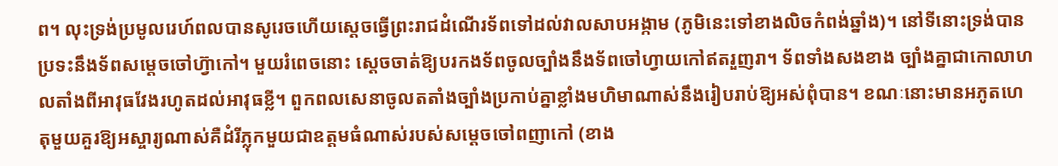ព។ លុះទ្រង់ប្រមូលរេហ៍ពលបានសូរេចហើយស្ដេចធ្វើព្រះរាជដំណើរទ័ពទៅដល់វាលសាបអង្កាម (ភូមិនេះទៅខាងលិចកំពង់ឆ្នាំង)។ នៅទីនោះទ្រង់បានប្រទះនឹងទ័ពសម្ដេចចៅហ៊្វាកៅ។ មួយរំពេចនោះ ស្ដេចចាត់ឱ្យបរកងទ័ពចូលច្បាំងនឹងទ័ពចៅហ្វាយកៅឥតរួញរា។ ទ័ពទាំងសងខាង ច្បាំងគ្នាជាកោលាហលតាំងពីអាវុធវែងរហូតដល់អាវុធខ្លី។ ពួកពលសេនាចូលតតាំងច្បាំងប្រកាប់គ្នាខ្លាំងមហិមាណាស់នឹងរៀបរាប់ឱ្យអស់ពុំបាន។ ខណៈនោះមានអភូតហេតុមួយគួរឱ្យអស្ចារ្យណាស់គឺដំរីភ្លុកមួយជាឧត្តមធំណាស់របស់សម្ដេចចៅពញាកៅ (ខាង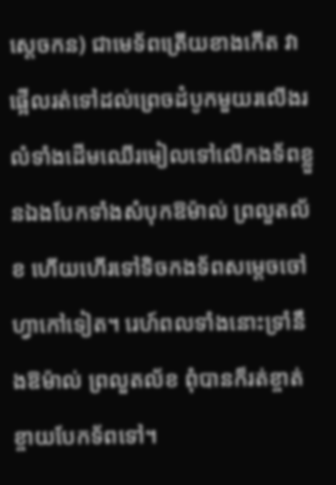ស្ដេចកន) ជាមេទ័ពត្រើយខាងកើត វាផ្អើលរត់ទៅដល់ព្រេចដំបូកមួយរលើងរលំទាំងដើមឈើរមៀលទៅលើកងទ័ពខ្លួនឯងបែកទាំងសំបុកឱម៉ាល់ ព្រលួតល័ខ ហើយហើរទៅទិចកងទ័ពសម្ដេចចៅហ្វាកៅទៀត។ រេហ៍ពលទាំងនោះទ្រាំនឹងឱម៉ាល់ ព្រលួតល័ខ ពុំបានក៏រត់ខ្ចាត់ខ្ចាយបែកទ័ពទៅ។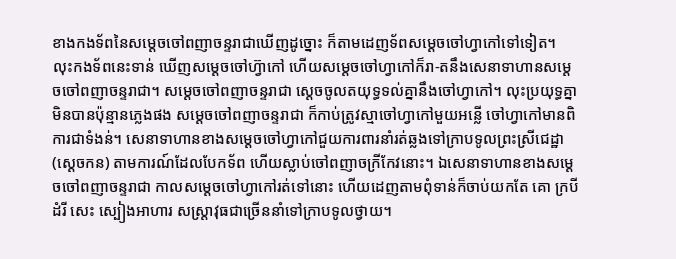ខាងកងទ័ពនៃសម្ដេចចៅពញាចន្ទរាជាឃើញដូច្នោះ ក៏តាមដេញទ័ពសម្ដេចចៅហ្វាកៅទៅទៀត។ លុះកងទ័ពនេះទាន់ ឃើញសម្ដេចចៅហ៊្វាកៅ ហើយសម្ដេចចៅហ្វាកៅក៏រា-តនឹងសេនាទាហានសម្ដេចចៅពញាចន្ទរាជា។ សម្ដេចចៅពញាចន្ទរាជា ស្ដេចចូលតយុទ្ធទល់គ្នានឹងចៅហ្វាកៅ។ លុះប្រយុទ្ធគ្នាមិនបានប៉ុន្មានភ្លេងផង សម្ដេចចៅពញាចន្ទរាជា ក៏កាប់ត្រូវស្មាចៅហ្វាកៅមួយអន្លើ ចៅហ្វាកៅមានពិការជាទំងន់។ សេនាទាហានខាងសម្ដេចចៅហ្វាកៅជួយការពារនាំរត់ឆ្លងទៅក្រាបទូលព្រះស្រីជេដ្ឋា (ស្ដេចកន) តាមការណ៍ដែលបែកទ័ព ហើយស្លាប់ចៅពញាចក្រីកែវនោះ។ ឯសេនាទាហានខាងសម្ដេចចៅពញាចន្ទរាជា កាលសម្ដេចចៅហ្វាកៅរត់ទៅនោះ ហើយដេញតាមពុំទាន់ក៏ចាប់យកតែ គោ ក្របី ដំរី សេះ ស្បៀងអាហារ សស្ត្រាវុធជាច្រើននាំទៅក្រាបទូលថ្វាយ។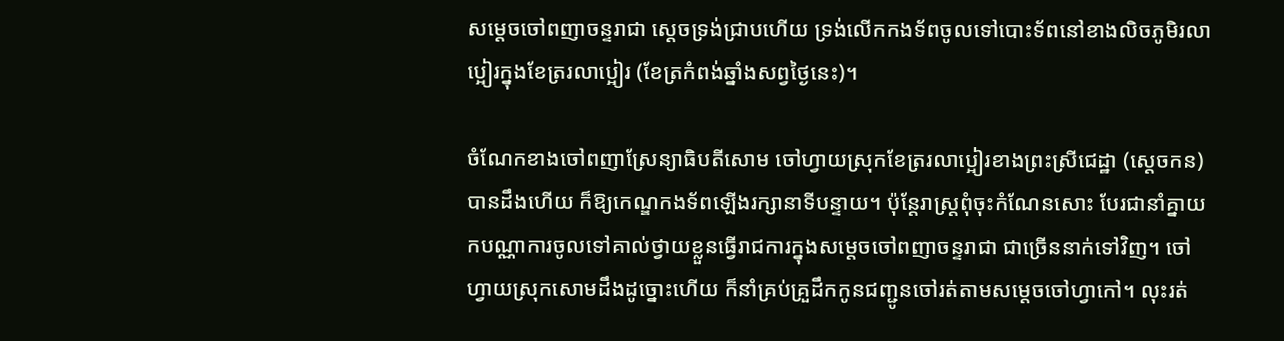សម្ដេចចៅពញាចន្ទរាជា ស្ដេចទ្រង់ជ្រាបហើយ ទ្រង់លើកកងទ័ពចូលទៅបោះទ័ពនៅខាងលិចភូមិរលាប្អៀរក្នុងខែត្ររលាប្អៀរ (ខែត្រកំពង់ឆ្នាំងសព្វថ្ងៃនេះ)។

ចំណែកខាងចៅពញាស្រែន្យាធិបតីសោម ចៅហ្វាយស្រុកខែត្ររលាប្អៀរខាងព្រះស្រីជេដ្ឋា (ស្ដេចកន) បានដឹងហើយ ក៏ឱ្យកេណ្ឌកងទ័ពឡើងរក្សានាទីបន្ទាយ។ ប៉ុន្តែរាស្ត្រពុំចុះកំណែនសោះ បែរជានាំគ្នាយកបណ្ណាការចូលទៅគាល់ថ្វាយខ្លួនធ្វើរាជការក្នុងសម្ដេចចៅពញាចន្ទរាជា ជាច្រើននាក់ទៅវិញ។ ចៅហ្វាយស្រុកសោមដឹងដូច្នោះហើយ ក៏នាំគ្រប់គ្រួដឹកកូនជញ្ជូនចៅរត់តាមសម្ដេចចៅហ្វាកៅ។ លុះរត់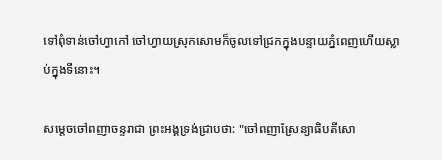ទៅពុំទាន់ចៅហ្វាកៅ ចៅហ្វាយស្រុកសោមក៏ចូលទៅជ្រកក្នុងបន្ទាយភ្នំពេញហើយស្លាប់ក្នុងទីនោះ។

សម្ដេចចៅពញាចន្ទរាជា ព្រះអង្គទ្រង់ជ្រាបថា: "ចៅពញាស្រែន្យាធិបតីសោ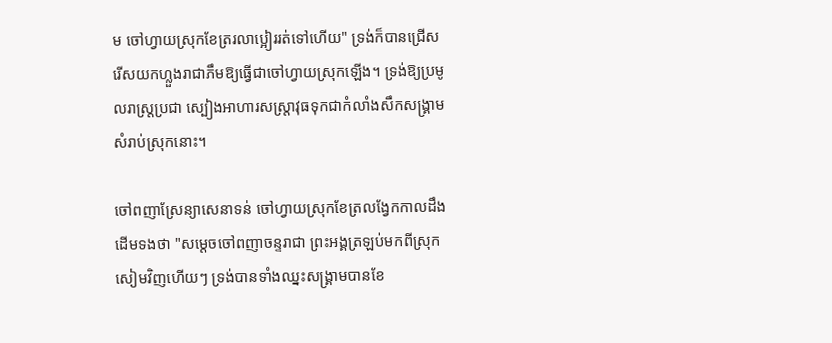ម ចៅហ្វាយស្រុកខែត្ររលាប្អៀររត់ទៅហើយ" ទ្រង់ក៏បានជ្រើសរើសយកហ្លួងរាជាភឹមឱ្យធ្វើជាចៅហ្វាយស្រុកឡើង។ ទ្រង់ឱ្យប្រមូលរាស្ត្រប្រជា ស្បៀងអាហារសស្ត្រាវុធទុកជាកំលាំងសឹកសង្គ្រាមសំរាប់ស្រុកនោះ។

ចៅពញាស្រែន្យាសេនាទន់ ចៅហ្វាយស្រុកខែត្រលង្វែកកាលដឹងដើមទងថា "សម្ដេចចៅពញាចន្ទរាជា ព្រះអង្គត្រឡប់មកពីស្រុកសៀមវិញហើយៗ ទ្រង់បានទាំងឈ្នះសង្គ្រាមបានខែ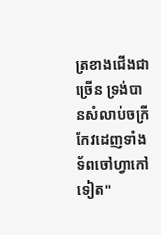ត្រខាងជើងជាច្រើន ទ្រង់បានសំលាប់ចក្រីកែវដេញទាំងទ័ពចៅហ្វាកៅទៀត"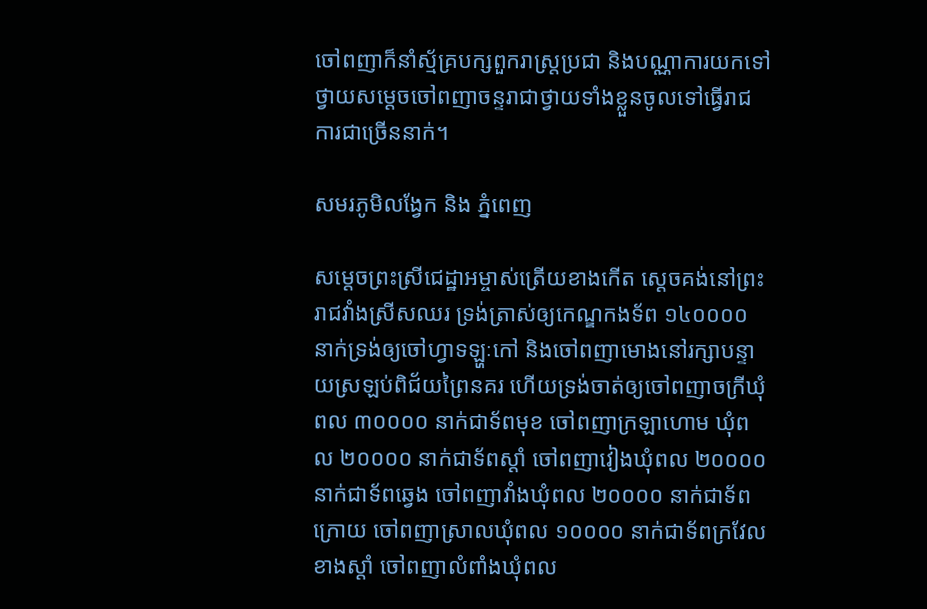ចៅពញាក៏នាំស្ម័គ្របក្សពួករាស្ត្រប្រជា និងបណ្ណាការយកទៅថ្វាយសម្ដេចចៅពញាចន្ទរាជាថ្វាយទាំងខ្លួនចូលទៅធ្វើរាជការជាច្រើននាក់។

សមរភូមិលង្វែក និង ភ្នំពេញ

សម្ដេចព្រះស្រីជេដ្ឋាអម្ចាស់ត្រើយខាងកើត ស្ដេចគង់នៅព្រះរាជវាំងស្រីសឈរ ទ្រង់ត្រាស់ឲ្យកេណ្ឌកងទ័ព ១៤០០០០ នាក់ទ្រង់ឲ្យចៅហ្វាទឡ្ហៈកៅ និងចៅពញាមោងនៅរក្សាបន្ទាយស្រឡប់ពិជ័យព្រៃនគរ ហើយទ្រង់ចាត់ឲ្យចៅពញាចក្រីឃុំពល ៣០០០០ នាក់ជាទ័ពមុខ ចៅពញាក្រឡាហោម ឃុំពល ២០០០០ នាក់ជាទ័ពស្ដាំ ចៅពញាវៀងឃុំពល ២០០០០ នាក់ជាទ័ពឆ្វេង ចៅពញាវាំងឃុំពល ២០០០០ នាក់ជាទ័ពក្រោយ ចៅពញាស្រាលឃុំពល ១០០០០ នាក់ជាទ័ពក្រវែលខាងស្ដាំ ចៅពញាលំពាំងឃុំពល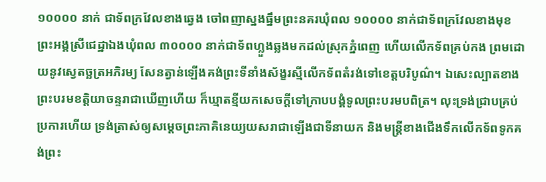១០០០០ នាក់ ជាទ័ពក្រវែលខាងឆ្វេង ចៅពញាស្នងធ្នឹមព្រះនគរឃុំពល ១០០០០ នាក់ជាទ័ពក្រវែលខាងមុខ ព្រះអង្គស្រីជេដ្ឋាឯងឃុំពល ៣០០០០ នាក់ជាទ័ពហ្លួងឆ្លងមកដល់ស្រុកភ្នំពេញ ហើយលើកទ័ពគ្រប់កង ព្រមដោយនូវស្វេតច្ឆត្រអភិរម្យ សែនត្វាន់ឡើងគង់ព្រះទីនាំងស័ង្ខរស្មីលើកទ័ពតំរង់ទៅខេត្តបរិបូណ៌។ ឯសេះល្បាតខាងព្រះបរមខត្តិយាចន្ទរាជាឃើញហើយ ក៏ឃ្មាតខ្មីយកសេចក្ដីទៅក្រាបបង្គំទូលព្រះបរមបពិត្រ។ លុះទ្រង់ជ្រាបគ្រប់ប្រការហើយ ទ្រង់ត្រាស់ឲ្យសម្ដេចព្រះភាគិនេយ្យយសរាជាឡើងជាទីនាយក និងមន្ដ្រីខាងជើងទឹកលើកទ័ពទូកគង់ព្រះ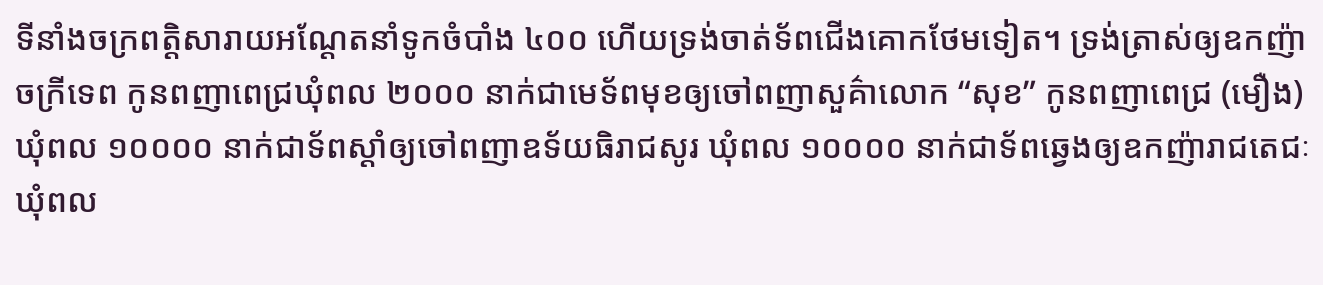ទីនាំងចក្រពត្ដិសារាយអណ្ដែតនាំទូកចំបាំង ៤០០ ហើយទ្រង់ចាត់ទ័ពជើងគោកថែមទៀត។ ទ្រង់ត្រាស់ឲ្យឧកញ៉ាចក្រីទេព កូនពញាពេជ្រឃុំពល ២០០០ នាក់ជាមេទ័ពមុខឲ្យចៅពញាសួគ៌ាលោក “សុខ” កូនពញាពេជ្រ (មឿង) ឃុំពល ១០០០០ នាក់ជាទ័ពស្ដាំឲ្យចៅពញាឧទ័យធិរាជសូរ ឃុំពល ១០០០០ នាក់ជាទ័ពឆ្វេងឲ្យឧកញ៉ារាជតេជៈ ឃុំពល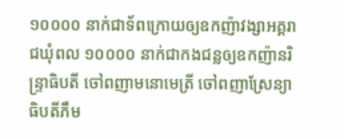១០០០០ នាក់ជាទ័ពក្រោយឲ្យឧកញ៉ាវង្សាអគ្គរាជឃុំពល ១០០០០ នាក់ជាកងជន្លឲ្យឧកញ៉ានរិន្ទ្រាធិបតី ចៅពញាមនោមេត្រី ចៅពញាស្រែន្យាធិបតីភឹម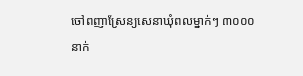ចៅពញាស្រែន្យសេនាឃុំពលម្នាក់ៗ ៣០០០ នាក់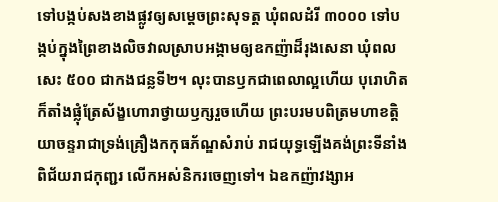ទៅបង្កប់សងខាងផ្លូវឲ្យសម្ដេចព្រះសុទត្ដ ឃុំពលដំរី ៣០០០ ទៅបង្កប់ក្នុងព្រៃខាងលិចវាលស្រាបអង្កាមឲ្យឧកញ៉ាដ៏រុងសេនា ឃុំពលសេះ ៥០០ ជាកងជន្លទី២។ លុះបានឫកជាពេលាល្អហើយ បុរោហិតក៏តាំងផ្លុំត្រែស័ង្ខហោរាថ្វាយឫក្សរួចហើយ ព្រះបរមបពិត្រមហាខត្តិយាចន្ទរាជាទ្រង់គ្រឿងកកុធភ័ណ្ឌសំរាប់ រាជយុទ្ធឡើងគង់ព្រះទីនាំងពិជ័យរាជកុញ្ជរ លើកអស់និករចេញទៅ។ ឯឧកញ៉ាវង្សាអ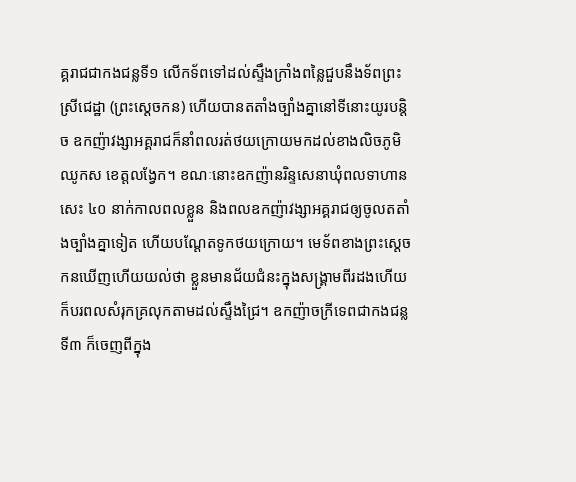គ្គរាជជាកងជន្លទី១ លើកទ័ពទៅដល់ស្ទឹងក្រាំងពន្លៃជួបនឹងទ័ពព្រះស្រីជេដ្ឋា (ព្រះស្ដេចកន) ហើយបានតតាំងច្បាំងគ្នានៅទីនោះយូរបន្ដិច ឧកញ៉ាវង្សាអគ្គរាជក៏នាំពលរត់ថយក្រោយមកដល់ខាងលិចភូមិឈូកស ខេត្តលង្វែក។ ខណៈនោះឧកញ៉ានរិន្ទសេនាឃុំពលទាហានសេះ ៤០ នាក់កាលពលខ្លួន និងពលឧកញ៉ាវង្សាអគ្គរាជឲ្យចូលតតាំងច្បាំងគ្នាទៀត ហើយបណ្ដែតទូកថយក្រោយ។ មេទ័ពខាងព្រះស្ដេចកនឃើញហើយយល់ថា ខ្លួនមានជ័យជំនះក្នុងសង្គ្រាមពីរដងហើយ ក៏បរពលសំរុកគ្រលុកតាមដល់ស្ទឹងជ្រៃ។ ឧកញ៉ាចក្រីទេពជាកងជន្លទី៣ ក៏ចេញពីក្នុង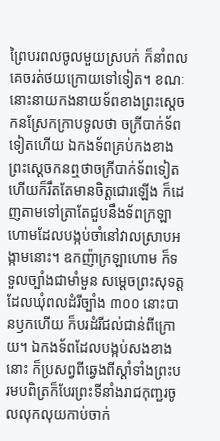ព្រៃបរពលចូលមួយស្របក់ ក៏នាំពលគេចរត់ថយក្រោយទៅទៀត។ ខណៈនោះនាយកងនាយទ័ពខាងព្រះស្ដេចកនស្រែកក្រាបទូលថា ចក្រីបាក់ទ័ពទៀតហើយ ឯកងទ័ពគ្រប់កងខាងព្រះស្ដេចកនឮថាចក្រីបាក់ទ័ពទៀត ហើយក៏រឹតតែមានចិត្ដជោរឡើង ក៏ដេញតាមទៅត្រាតែជួបនឹងទ័ពក្រឡាហោមដែលបង្កប់ចាំនៅវាលស្រាបអង្កាមនោះ។ ឧកញ៉ាក្រឡាហោម ក៏ទទួលច្បាំងជាមាំមួន សម្ដេចព្រះសុទត្ដដែលឃុំពលដំរីច្បាំង ៣០០ នោះបានឫកហើយ ក៏បរដំរីជល់ជាន់ពីក្រោយ។ ឯកងទ័ពដែលបង្កប់សងខាងនោះ ក៏ប្រសព្វពីឆ្វេងពីស្ដាំទាំងព្រះបរមបពិត្រក៏បែរព្រះទីនាំងរាជកុញ្ជរចូលលុកលុយកាប់ចាក់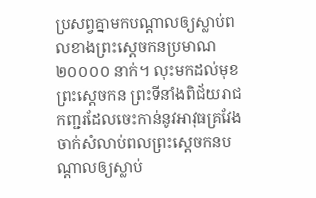ប្រសព្វគ្នាមកបណ្ដាលឲ្យស្លាប់ពលខាងព្រះស្ដេចកនប្រមាណ ២០០០០ នាក់។ លុះមកដល់មុខព្រះស្ដេចកន ព្រះទីនាំងពិជ័យរាជកញ្ជរដែលចេះកាន់នូវអាវុធគ្រវែងចាក់សំលាប់ពលព្រះស្ដេចកនបណ្ដាលឲ្យស្លាប់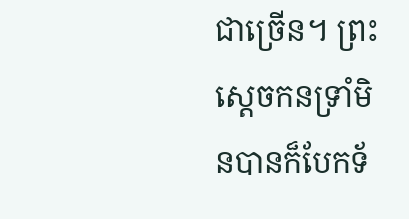ជាច្រើន។ ព្រះស្ដេចកនទ្រាំមិនបានក៏បែកទ័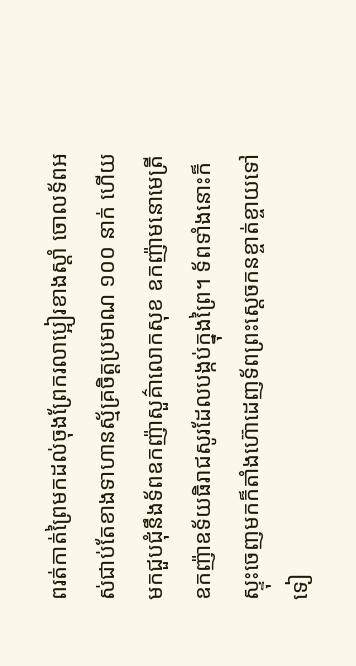ពរត់កាត់ព្រៃមកដល់ចុងព្រែករលាប្អៀរខាងស្ដាំ ចោលទ័ពអស់ជាប់តែខាងទាហានស្ម័គ្រចិត្ដប្រមាណ ១០០ នាក់ ហើយមកជួបជុំនឹងទ័ពឧកញ៉ាសួគ៌ាលោកសុខ ឧកញ៉ាមនោមេត្រី ឧកញ៉ាឧទ័យធិរាជសូរដែលបង្កប់ក្នុងព្រៃ។ ទ័ពទាំងនោះក៏ស្ទុះចេញមកក៏តាំងហ៊ោដេញទ័ពព្រះស្ដេចកនខ្ចាត់ខ្ចាយទៅទៀ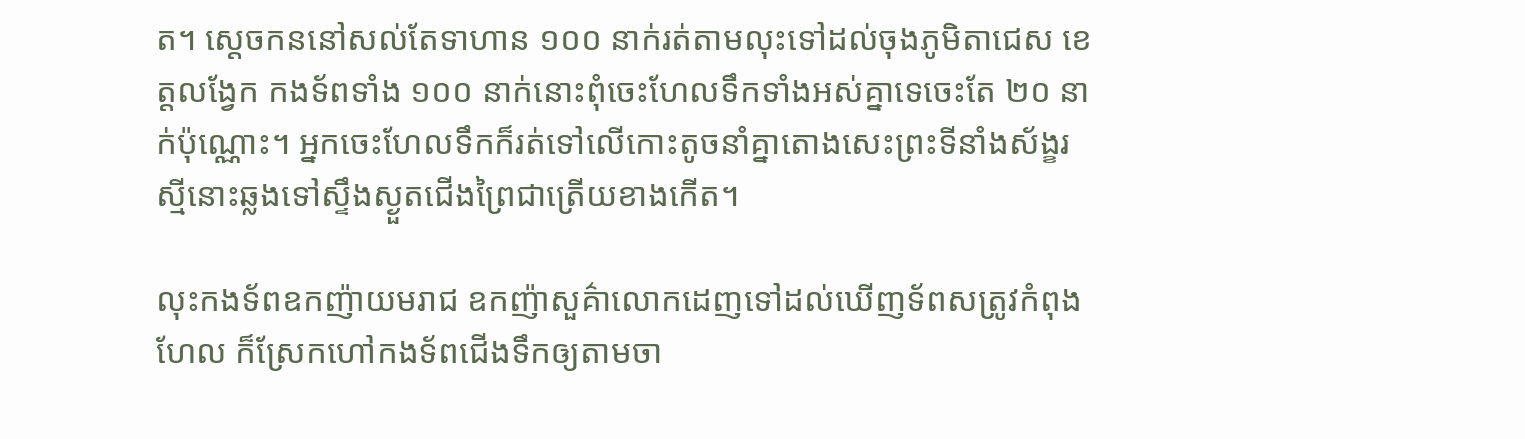ត។ ស្ដេចកននៅសល់តែទាហាន ១០០ នាក់រត់តាមលុះទៅដល់ចុងភូមិតាជេស ខេត្តលង្វែក កងទ័ពទាំង ១០០ នាក់នោះពុំចេះហែលទឹកទាំងអស់គ្នាទេចេះតែ ២០ នាក់ប៉ុណ្ណោះ។ អ្នកចេះហែលទឹកក៏រត់ទៅលើកោះតូចនាំគ្នាតោងសេះព្រះទីនាំងស័ង្ខរស្មីនោះឆ្លងទៅស្ទឹងស្ងួតជើងព្រៃជាត្រើយខាងកើត។

លុះកងទ័ពឧកញ៉ាយមរាជ ឧកញ៉ាសួគ៌ាលោកដេញទៅដល់ឃើញទ័ពសត្រូវកំពុងហែល ក៏ស្រែកហៅកងទ័ពជើងទឹកឲ្យតាមចា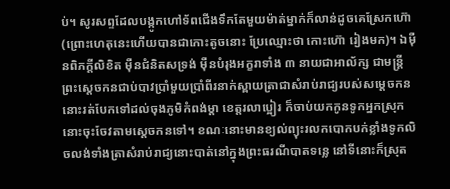ប់។ សូរសព្ទដែលបង្កូកហៅទ័ពជើងទឹកតែមួយម៉ាត់ម្នាក់ក៏លាន់ដូចគេស្រែកហ៊ោ (ព្រោះហេតុនេះហើយបានជាកោះតូចនោះ ប្រែឈ្មោះថា កោះហ៊ោ រៀងមក)។ ឯម៉ឺនពិភក្ដីលិខិត ម៉ឺនជំនិតសទ្រង់ ម៉ឺនបំរុងអក្ខរាទាំង ៣ នាយជាអាល័ក្ស ជាមន្ត្រីព្រះស្ដេចកនជាប់បាវប្រាំមួយប្រាំពីរនាក់ស្ពាយត្រាជាសំរាប់រាជ្យរបស់សម្ដេចកននោះរត់បែកទៅដល់ចុងភូមិកំពង់ម្ដា ខេត្តរលាប្អៀរ ក៏ចាប់យកកូនទូកអ្នកស្រុកនោះចុះចែវតាមស្ដេចកនទៅ។ ខណៈនោះមានខ្យល់ព្យុះរលកបោកបក់ខ្លាំងទូកលិចលង់ទាំងត្រាសំរាប់រាជ្យនោះបាត់នៅក្នុងព្រះធរណីបាតទន្លេ នៅទីនោះក៏ស្រុត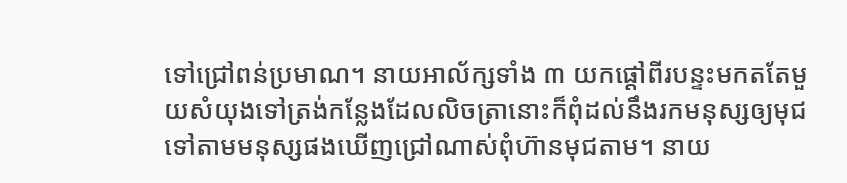ទៅជ្រៅពន់ប្រមាណ។ នាយអាល័ក្សទាំង ៣ យកផ្ដៅពីរបន្ទះមកតតែមួយសំយុងទៅត្រង់កន្លែងដែលលិចត្រានោះក៏ពុំដល់នឹងរកមនុស្សឲ្យមុជទៅតាមមនុស្សផងឃើញជ្រៅណាស់ពុំហ៊ានមុជតាម។ នាយ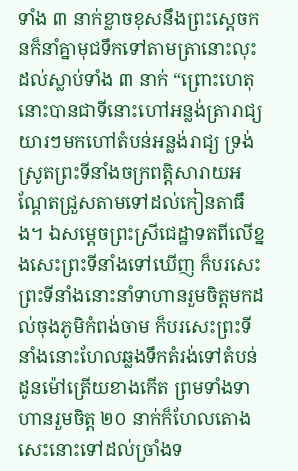ទាំង ៣ នាក់ខ្លាចខុសនឹងព្រះស្ដេចកនក៏នាំគ្នាមុជទឹកទៅតាមត្រានោះលុះដល់ស្លាប់ទាំង ៣ នាក់ “ព្រោះហេតុនោះបានជាទីនោះហៅអន្លង់ត្រារាជ្យយារៗមកហៅតំបន់អន្លង់រាជ្យ ទ្រង់ស្រូតព្រះទីនាំងចក្រពត្ដិសារាយអណ្ដែតជ្រួសតាមទៅដល់កៀនតាធឹង។ ឯសម្ដេចព្រះស្រីជេដ្ឋាទតពីលើខ្នងសេះព្រះទីនាំងទៅឃើញ ក៏បរសេះព្រះទីនាំងនោះនាំទាហានរួមចិត្ដមកដល់ចុងភូមិកំពង់ចាម ក៏បរសេះព្រះទីនាំងនោះហែលឆ្លងទឹកតំរង់ទៅតំបន់ដូនម៉ៅត្រើយខាងកើត ព្រមទាំងទាហានរួមចិត្ដ ២០ នាក់ក៏ហែលតោងសេះនោះទៅដល់ច្រាំងទ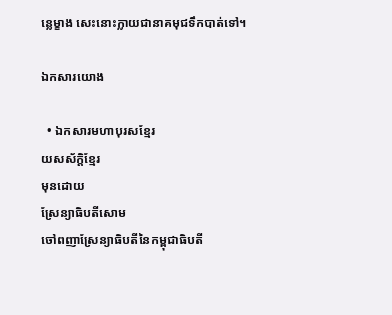ន្លេម្ខាង សេះនោះក្លាយជានាគមុជទឹកបាត់ទៅ។

ឯកសារយោង

  • ឯកសារមហាបុរសខ្មែរ
យសស័ក្ដិខ្មែរ
មុនដោយ
ស្រែន្យាធិបតីសោម
ចៅពញាស្រែន្យាធិបតីនៃកម្ពុជាធិបតី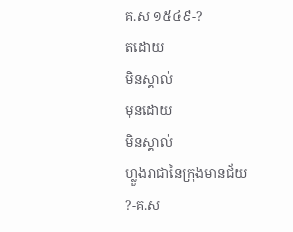គ.ស ១៥៤៩-?
តដោយ
មិនស្គាល់
មុនដោយ
មិនស្គាល់
ហ្លួងរាជានៃក្រុងមានជ័យ
?-គ.ស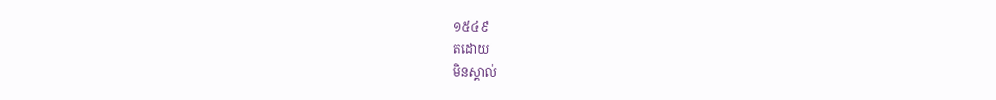១៥៤៩
តដោយ
មិនស្គាល់